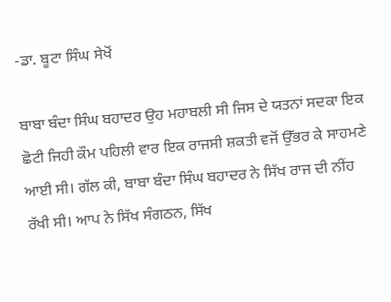-ਡਾ. ਬੂਟਾ ਸਿੰਘ ਸੇਖੋਂ

ਬਾਬਾ ਬੰਦਾ ਸਿੰਘ ਬਹਾਦਰ ਉਹ ਮਹਾਬਲੀ ਸੀ ਜਿਸ ਦੇ ਯਤਨਾਂ ਸਦਕਾ ਇਕ ਛੋਟੀ ਜਿਹੀ ਕੌਮ ਪਹਿਲੀ ਵਾਰ ਇਕ ਰਾਜਸੀ ਸ਼ਕਤੀ ਵਜੋਂ ਉੱਭਰ ਕੇ ਸਾਹਮਣੇ ਆਈ ਸੀ। ਗੱਲ ਕੀ, ਬਾਬਾ ਬੰਦਾ ਸਿੰਘ ਬਹਾਦਰ ਨੇ ਸਿੱਖ ਰਾਜ ਦੀ ਨੀਂਹ ਰੱਖੀ ਸੀ। ਆਪ ਨੇ ਸਿੱਖ ਸੰਗਠਨ, ਸਿੱਖ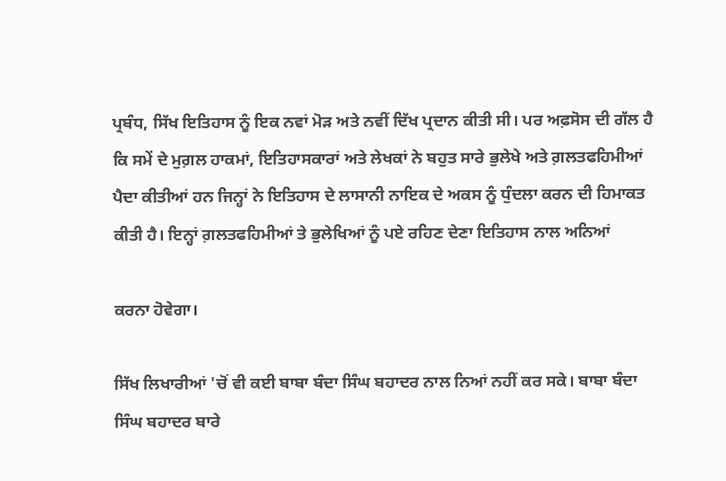ਪ੍ਰਬੰਧ, ਸਿੱਖ ਇਤਿਹਾਸ ਨੂੰ ਇਕ ਨਵਾਂ ਮੋੜ ਅਤੇ ਨਵੀਂ ਦਿੱਖ ਪ੍ਰਦਾਨ ਕੀਤੀ ਸੀ। ਪਰ ਅਫ਼ਸੋਸ ਦੀ ਗੱਲ ਹੈ ਕਿ ਸਮੇਂ ਦੇ ਮੁਗ਼ਲ ਹਾਕਮਾਂ, ਇਤਿਹਾਸਕਾਰਾਂ ਅਤੇ ਲੇਖਕਾਂ ਨੇ ਬਹੁਤ ਸਾਰੇ ਭੁਲੇਖੇ ਅਤੇ ਗ਼ਲਤਫਹਿਮੀਆਂ ਪੈਦਾ ਕੀਤੀਆਂ ਹਨ ਜਿਨ੍ਹਾਂ ਨੇ ਇਤਿਹਾਸ ਦੇ ਲਾਸਾਨੀ ਨਾਇਕ ਦੇ ਅਕਸ ਨੂੰ ਧੁੰਦਲਾ ਕਰਨ ਦੀ ਹਿਮਾਕਤ ਕੀਤੀ ਹੈ। ਇਨ੍ਹਾਂ ਗ਼ਲਤਫਹਿਮੀਆਂ ਤੇ ਭੁਲੇਖਿਆਂ ਨੂੰ ਪਏ ਰਹਿਣ ਦੇਣਾ ਇਤਿਹਾਸ ਨਾਲ ਅਨਿਆਂ

ਕਰਨਾ ਹੋਵੇਗਾ।

ਸਿੱਖ ਲਿਖਾਰੀਆਂ 'ਚੋਂ ਵੀ ਕਈ ਬਾਬਾ ਬੰਦਾ ਸਿੰਘ ਬਹਾਦਰ ਨਾਲ ਨਿਆਂ ਨਹੀਂ ਕਰ ਸਕੇ। ਬਾਬਾ ਬੰਦਾ ਸਿੰਘ ਬਹਾਦਰ ਬਾਰੇ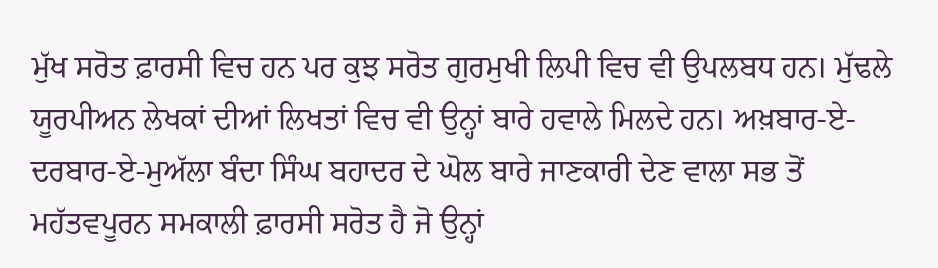ਮੁੱਖ ਸਰੋਤ ਫ਼ਾਰਸੀ ਵਿਚ ਹਨ ਪਰ ਕੁਝ ਸਰੋਤ ਗੁਰਮੁਖੀ ਲਿਪੀ ਵਿਚ ਵੀ ਉਪਲਬਧ ਹਨ। ਮੁੱਢਲੇ ਯੂਰਪੀਅਨ ਲੇਖਕਾਂ ਦੀਆਂ ਲਿਖਤਾਂ ਵਿਚ ਵੀ ਉਨ੍ਹਾਂ ਬਾਰੇ ਹਵਾਲੇ ਮਿਲਦੇ ਹਨ। ਅਖ਼ਬਾਰ-ਏ-ਦਰਬਾਰ-ਏ-ਮੁਅੱਲਾ ਬੰਦਾ ਸਿੰਘ ਬਹਾਦਰ ਦੇ ਘੋਲ ਬਾਰੇ ਜਾਣਕਾਰੀ ਦੇਣ ਵਾਲਾ ਸਭ ਤੋਂ ਮਹੱਤਵਪੂਰਨ ਸਮਕਾਲੀ ਫ਼ਾਰਸੀ ਸਰੋਤ ਹੈ ਜੋ ਉਨ੍ਹਾਂ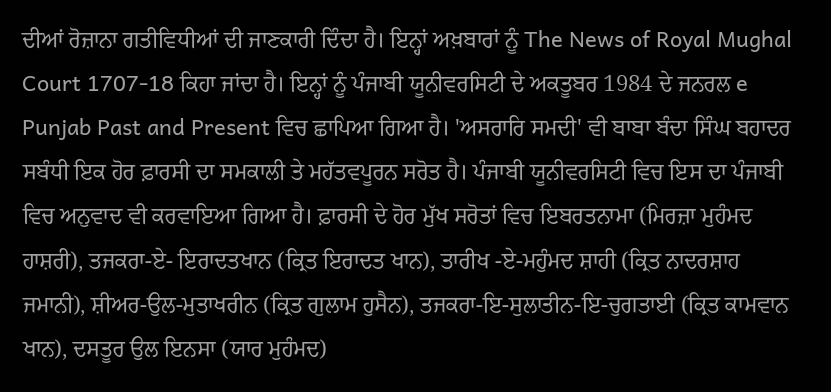ਦੀਆਂ ਰੋਜ਼ਾਨਾ ਗਤੀਵਿਧੀਆਂ ਦੀ ਜਾਣਕਾਰੀ ਦਿੰਦਾ ਹੈ। ਇਨ੍ਹਾਂ ਅਖ਼ਬਾਰਾਂ ਨੂੰ The News of Royal Mughal Court 1707-18 ਕਿਹਾ ਜਾਂਦਾ ਹੈ। ਇਨ੍ਹਾਂ ਨੂੰ ਪੰਜਾਬੀ ਯੂਨੀਵਰਸਿਟੀ ਦੇ ਅਕਤੂਬਰ 1984 ਦੇ ਜਨਰਲ e Punjab Past and Present ਵਿਚ ਛਾਪਿਆ ਗਿਆ ਹੈ। 'ਅਸਰਾਰਿ ਸਮਦੀ' ਵੀ ਬਾਬਾ ਬੰਦਾ ਸਿੰਘ ਬਹਾਦਰ ਸਬੰਧੀ ਇਕ ਹੋਰ ਫ਼ਾਰਸੀ ਦਾ ਸਮਕਾਲੀ ਤੇ ਮਹੱਤਵਪੂਰਨ ਸਰੋਤ ਹੈ। ਪੰਜਾਬੀ ਯੂਨੀਵਰਸਿਟੀ ਵਿਚ ਇਸ ਦਾ ਪੰਜਾਬੀ ਵਿਚ ਅਨੁਵਾਦ ਵੀ ਕਰਵਾਇਆ ਗਿਆ ਹੈ। ਫ਼ਾਰਸੀ ਦੇ ਹੋਰ ਮੁੱਖ ਸਰੋਤਾਂ ਵਿਚ ਇਬਰਤਨਾਮਾ (ਮਿਰਜ਼ਾ ਮੁਹੰਮਦ ਹਾਸ਼ਰੀ), ਤਜਕਰਾ-ਏ- ਇਰਾਦਤਖਾਨ (ਕ੍ਰਿਤ ਇਰਾਦਤ ਖਾਨ), ਤਾਰੀਖ -ਏ-ਮਹੁੰਮਦ ਸ਼ਾਹੀ (ਕ੍ਰਿਤ ਨਾਦਰਸ਼ਾਹ ਜਮਾਨੀ), ਸ਼ੀਅਰ-ਉਲ-ਮੁਤਾਖਰੀਨ (ਕ੍ਰਿਤ ਗੁਲਾਮ ਹੁਸੈਨ), ਤਜਕਰਾ-ਇ-ਸੁਲਾਤੀਨ-ਇ-ਚੁਗਤਾਈ (ਕ੍ਰਿਤ ਕਾਮਵਾਨ ਖਾਨ), ਦਸਤੂਰ ਉਲ ਇਨਸਾ (ਯਾਰ ਮੁਹੰਮਦ)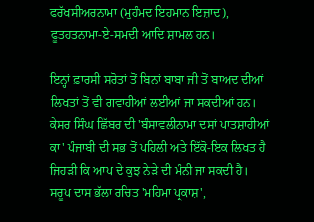ਫਰੱਖਸੀਅਰਨਾਮਾ (ਮੁਹੰਮਦ ਇਹਮਾਨ ਇਜ਼ਾਦ), ਫੂਤਹਤਨਾਮਾ-ਏ-ਸਮਦੀ ਆਦਿ ਸ਼ਾਮਲ ਹਨ।

ਇਨ੍ਹਾਂ ਫ਼ਾਰਸੀ ਸਰੋਤਾਂ ਤੋਂ ਬਿਨਾਂ ਬਾਬਾ ਜੀ ਤੋਂ ਬਾਅਦ ਦੀਆਂ ਲਿਖਤਾਂ ਤੋਂ ਵੀ ਗਵਾਹੀਆਂ ਲਈਆਂ ਜਾ ਸਕਦੀਆਂ ਹਨ। ਕੇਸਰ ਸਿੰਘ ਛਿੱਬਰ ਦੀ 'ਬੰਸਾਵਲੀਨਾਮਾ ਦਸਾਂ ਪਾਤਸ਼ਾਹੀਆਂ ਕਾ' ਪੰਜਾਬੀ ਦੀ ਸਭ ਤੋਂ ਪਹਿਲੀ ਅਤੇ ਇੱਕੋ-ਇਕ ਲਿਖਤ ਹੈ ਜਿਹੜੀ ਕਿ ਆਪ ਦੇ ਕੁਝ ਨੇੜੇ ਦੀ ਮੰਨੀ ਜਾ ਸਕਦੀ ਹੈ। ਸਰੂਪ ਦਾਸ ਭੱਲਾ ਰਚਿਤ 'ਮਹਿਮਾ ਪ੍ਰਕਾਸ਼',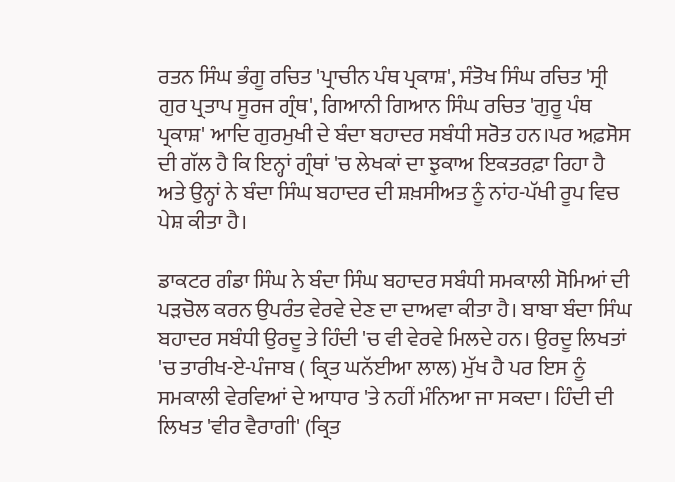ਰਤਨ ਸਿੰਘ ਭੰਗੂ ਰਚਿਤ 'ਪ੍ਰਾਚੀਨ ਪੰਥ ਪ੍ਰਕਾਸ਼', ਸੰਤੋਖ ਸਿੰਘ ਰਚਿਤ 'ਸ੍ਰੀ ਗੁਰ ਪ੍ਰਤਾਪ ਸੂਰਜ ਗ੍ਰੰਥ', ਗਿਆਨੀ ਗਿਆਨ ਸਿੰਘ ਰਚਿਤ 'ਗੁਰੂ ਪੰਥ ਪ੍ਰਕਾਸ਼' ਆਦਿ ਗੁਰਮੁਖੀ ਦੇ ਬੰਦਾ ਬਹਾਦਰ ਸਬੰਧੀ ਸਰੋਤ ਹਨ।ਪਰ ਅਫ਼ਸੋਸ ਦੀ ਗੱਲ ਹੈ ਕਿ ਇਨ੍ਹਾਂ ਗ੍ਰੰਥਾਂ 'ਚ ਲੇਖਕਾਂ ਦਾ ਝੁਕਾਅ ਇਕਤਰਫ਼ਾ ਰਿਹਾ ਹੈ ਅਤੇ ਉਨ੍ਹਾਂ ਨੇ ਬੰਦਾ ਸਿੰਘ ਬਹਾਦਰ ਦੀ ਸ਼ਖ਼ਸੀਅਤ ਨੂੰ ਨਾਂਹ-ਪੱਖੀ ਰੂਪ ਵਿਚ ਪੇਸ਼ ਕੀਤਾ ਹੈ।

ਡਾਕਟਰ ਗੰਡਾ ਸਿੰਘ ਨੇ ਬੰਦਾ ਸਿੰਘ ਬਹਾਦਰ ਸਬੰਧੀ ਸਮਕਾਲੀ ਸੋਮਿਆਂ ਦੀ ਪੜਚੋਲ ਕਰਨ ਉਪਰੰਤ ਵੇਰਵੇ ਦੇਣ ਦਾ ਦਾਅਵਾ ਕੀਤਾ ਹੈ। ਬਾਬਾ ਬੰਦਾ ਸਿੰਘ ਬਹਾਦਰ ਸਬੰਧੀ ਉਰਦੂ ਤੇ ਹਿੰਦੀ 'ਚ ਵੀ ਵੇਰਵੇ ਮਿਲਦੇ ਹਨ। ਉਰਦੂ ਲਿਖਤਾਂ 'ਚ ਤਾਰੀਖ-ਏ-ਪੰਜਾਬ ( ਕ੍ਰਿਤ ਘਨੱਈਆ ਲਾਲ) ਮੁੱਖ ਹੈ ਪਰ ਇਸ ਨੂੰ ਸਮਕਾਲੀ ਵੇਰਵਿਆਂ ਦੇ ਆਧਾਰ 'ਤੇ ਨਹੀਂ ਮੰਨਿਆ ਜਾ ਸਕਦਾ। ਹਿੰਦੀ ਦੀ ਲਿਖਤ 'ਵੀਰ ਵੈਰਾਗੀ' (ਕ੍ਰਿਤ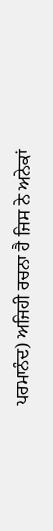ਪਰਮਾਨੰਦ) ਅਜਿਹੀ ਰਚਨਾ ਹੈ ਜਿਸ ਨੇ ਅਨੇਕਾਂ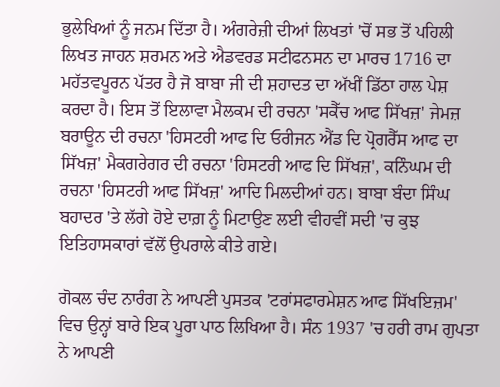ਭੁਲੇਖਿਆਂ ਨੂੰ ਜਨਮ ਦਿੱਤਾ ਹੈ। ਅੰਗਰੇਜ਼ੀ ਦੀਆਂ ਲਿਖਤਾਂ 'ਚੋਂ ਸਭ ਤੋਂ ਪਹਿਲੀ ਲਿਖਤ ਜਾਹਨ ਸ਼ਰਮਨ ਅਤੇ ਐਡਵਰਡ ਸਟੀਫਨਸਨ ਦਾ ਮਾਰਚ 1716 ਦਾ ਮਹੱਤਵਪੂਰਨ ਪੱਤਰ ਹੈ ਜੋ ਬਾਬਾ ਜੀ ਦੀ ਸ਼ਹਾਦਤ ਦਾ ਅੱਖੀਂ ਡਿੱਠਾ ਹਾਲ ਪੇਸ਼ ਕਰਦਾ ਹੈ। ਇਸ ਤੋਂ ਇਲਾਵਾ ਮੈਲਕਮ ਦੀ ਰਚਨਾ 'ਸਕੈੱਚ ਆਫ ਸਿੱਖਜ਼' ਜੇਮਜ਼ ਬਰਾਊਨ ਦੀ ਰਚਨਾ 'ਹਿਸਟਰੀ ਆਫ ਦਿ ਓਰੀਜਨ ਐਂਡ ਦਿ ਪ੍ਰੋਗਰੈੱਸ ਆਫ ਦਾ ਸਿੱਖਜ਼' ਮੈਕਗਰੇਗਰ ਦੀ ਰਚਨਾ 'ਹਿਸਟਰੀ ਆਫ ਦਿ ਸਿੱਖਜ਼', ਕਨਿੰਘਮ ਦੀ ਰਚਨਾ 'ਹਿਸਟਰੀ ਆਫ ਸਿੱਖਜ਼' ਆਦਿ ਮਿਲਦੀਆਂ ਹਨ। ਬਾਬਾ ਬੰਦਾ ਸਿੰਘ ਬਹਾਦਰ 'ਤੇ ਲੱਗੇ ਹੋਏ ਦਾਗ਼ ਨੂੰ ਮਿਟਾਉਣ ਲਈ ਵੀਹਵੀਂ ਸਦੀ 'ਚ ਕੁਝ ਇਤਿਹਾਸਕਾਰਾਂ ਵੱਲੋਂ ਉਪਰਾਲੇ ਕੀਤੇ ਗਏ।

ਗੋਕਲ ਚੰਦ ਨਾਰੰਗ ਨੇ ਆਪਣੀ ਪੁਸਤਕ 'ਟਰਾਂਸਫਾਰਮੇਸ਼ਨ ਆਫ ਸਿੱਖਇਜ਼ਮ' ਵਿਚ ਉਨ੍ਹਾਂ ਬਾਰੇ ਇਕ ਪੂਰਾ ਪਾਠ ਲਿਖਿਆ ਹੈ। ਸੰਨ 1937 'ਚ ਹਰੀ ਰਾਮ ਗੁਪਤਾ ਨੇ ਆਪਣੀ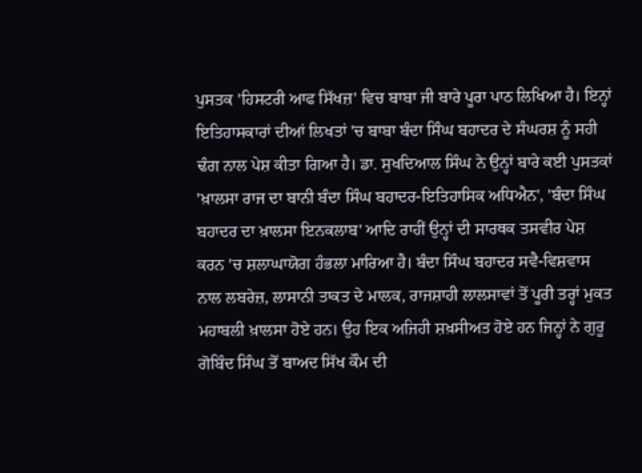ਪੁਸਤਕ 'ਹਿਸਟਰੀ ਆਫ ਸਿੱਖਜ਼' ਵਿਚ ਬਾਬਾ ਜੀ ਬਾਰੇ ਪੂਰਾ ਪਾਠ ਲਿਖਿਆ ਹੈ। ਇਨ੍ਹਾਂ ਇਤਿਹਾਸਕਾਰਾਂ ਦੀਆਂ ਲਿਖਤਾਂ 'ਚ ਬਾਬਾ ਬੰਦਾ ਸਿੰਘ ਬਹਾਦਰ ਦੇ ਸੰਘਰਸ਼ ਨੂੰ ਸਹੀ ਢੰਗ ਨਾਲ ਪੇਸ਼ ਕੀਤਾ ਗਿਆ ਹੈ। ਡਾ. ਸੁਖਦਿਆਲ ਸਿੰਘ ਨੇ ਉਨ੍ਹਾਂ ਬਾਰੇ ਕਈ ਪੁਸਤਕਾਂ 'ਖ਼ਾਲਸਾ ਰਾਜ ਦਾ ਬਾਨੀ ਬੰਦਾ ਸਿੰਘ ਬਹਾਦਰ-ਇਤਿਹਾਸਿਕ ਅਧਿਐਨ', 'ਬੰਦਾ ਸਿੰਘ ਬਹਾਦਰ ਦਾ ਖ਼ਾਲਸਾ ਇਨਕਲਾਬ' ਆਦਿ ਰਾਹੀਂ ਉਨ੍ਹਾਂ ਦੀ ਸਾਰਥਕ ਤਸਵੀਰ ਪੇਸ਼ ਕਰਨ 'ਚ ਸ਼ਲਾਘਾਯੋਗ ਹੰਭਲਾ ਮਾਰਿਆ ਹੈ। ਬੰਦਾ ਸਿੰਘ ਬਹਾਦਰ ਸਵੈ-ਵਿਸ਼ਵਾਸ ਨਾਲ ਲਬਰੇਜ਼, ਲਾਸਾਨੀ ਤਾਕਤ ਦੇ ਮਾਲਕ, ਰਾਜਸ਼ਾਹੀ ਲਾਲਸਾਵਾਂ ਤੋਂ ਪੂਰੀ ਤਰ੍ਹਾਂ ਮੁਕਤ ਮਹਾਬਲੀ ਖ਼ਾਲਸਾ ਹੋਏ ਹਨ। ਉਹ ਇਕ ਅਜਿਹੀ ਸ਼ਖ਼ਸੀਅਤ ਹੋਏ ਹਨ ਜਿਨ੍ਹਾਂ ਨੇ ਗੁਰੂ ਗੋਬਿੰਦ ਸਿੰਘ ਤੋਂ ਬਾਅਦ ਸਿੱਖ ਕੌਮ ਦੀ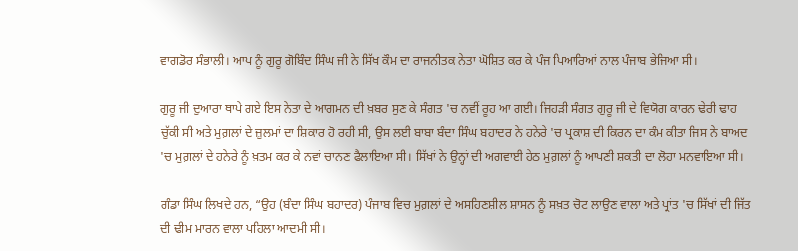ਵਾਗਡੋਰ ਸੰਭਾਲੀ। ਆਪ ਨੂੰ ਗੁਰੂ ਗੋਬਿੰਦ ਸਿੰਘ ਜੀ ਨੇ ਸਿੱਖ ਕੌਮ ਦਾ ਰਾਜਨੀਤਕ ਨੇਤਾ ਘੋਸ਼ਿਤ ਕਰ ਕੇ ਪੰਜ ਪਿਆਰਿਆਂ ਨਾਲ ਪੰਜਾਬ ਭੇਜਿਆ ਸੀ।

ਗੁਰੂ ਜੀ ਦੁਆਰਾ ਥਾਪੇ ਗਏ ਇਸ ਨੇਤਾ ਦੇ ਆਗਮਨ ਦੀ ਖ਼ਬਰ ਸੁਣ ਕੇ ਸੰਗਤ 'ਚ ਨਵੀਂ ਰੂਹ ਆ ਗਈ। ਜਿਹੜੀ ਸੰਗਤ ਗੁਰੂ ਜੀ ਦੇ ਵਿਯੋਗ ਕਾਰਨ ਢੇਰੀ ਢਾਹ ਚੁੱਕੀ ਸੀ ਅਤੇ ਮੁਗ਼ਲਾਂ ਦੇ ਜ਼ੁਲਮਾਂ ਦਾ ਸ਼ਿਕਾਰ ਹੋ ਰਹੀ ਸੀ, ਉਸ ਲਈ ਬਾਬਾ ਬੰਦਾ ਸਿੰਘ ਬਹਾਦਰ ਨੇ ਹਨੇਰੇ 'ਚ ਪ੍ਰਕਾਸ਼ ਦੀ ਕਿਰਨ ਦਾ ਕੰਮ ਕੀਤਾ ਜਿਸ ਨੇ ਬਾਅਦ 'ਚ ਮੁਗ਼ਲਾਂ ਦੇ ਹਨੇਰੇ ਨੂੰ ਖ਼ਤਮ ਕਰ ਕੇ ਨਵਾਂ ਚਾਨਣ ਫੈਲਾਇਆ ਸੀ। ਸਿੱਖਾਂ ਨੇ ਉਨ੍ਹਾਂ ਦੀ ਅਗਵਾਈ ਹੇਠ ਮੁਗ਼ਲਾਂ ਨੂੰ ਆਪਣੀ ਸ਼ਕਤੀ ਦਾ ਲੋਹਾ ਮਨਵਾਇਆ ਸੀ।

ਗੰਡਾ ਸਿੰਘ ਲਿਖਦੇ ਹਨ, “ਉਹ (ਬੰਦਾ ਸਿੰਘ ਬਹਾਦਰ) ਪੰਜਾਬ ਵਿਚ ਮੁਗ਼ਲਾਂ ਦੇ ਅਸਹਿਣਸ਼ੀਲ ਸ਼ਾਸਨ ਨੂੰ ਸਖ਼ਤ ਚੋਟ ਲਾਉਣ ਵਾਲਾ ਅਤੇ ਪ੍ਰਾਂਤ 'ਚ ਸਿੱਖਾਂ ਦੀ ਜਿੱਤ ਦੀ ਢੀਮ ਮਾਰਨ ਵਾਲਾ ਪਹਿਲਾ ਆਦਮੀ ਸੀ।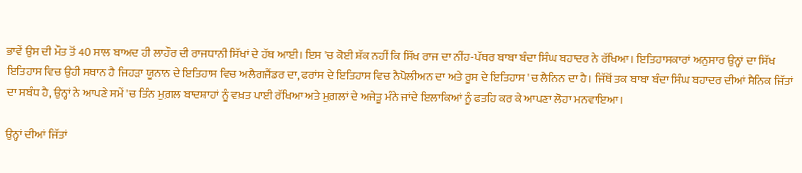ਭਾਵੇਂ ਉਸ ਦੀ ਮੌਤ ਤੋਂ 40 ਸਾਲ ਬਾਅਦ ਹੀ ਲਾਹੌਰ ਦੀ ਰਾਜਧਾਨੀ ਸਿੱਖਾਂ ਦੇ ਹੱਥ ਆਈ। ਇਸ 'ਚ ਕੋਈ ਸ਼ੱਕ ਨਹੀਂ ਕਿ ਸਿੱਖ ਰਾਜ ਦਾ ਨੀਂਹ-ਪੱਥਰ ਬਾਬਾ ਬੰਦਾ ਸਿੰਘ ਬਹਾਦਰ ਨੇ ਰੱਖਿਆ। ਇਤਿਹਾਸਕਾਰਾਂ ਅਨੁਸਾਰ ਉਨ੍ਹਾਂ ਦਾ ਸਿੱਖ ਇਤਿਹਾਸ ਵਿਚ ਉਹੀ ਸਥਾਨ ਹੈ ਜਿਹੜਾ ਯੂਨਾਨ ਦੇ ਇਤਿਹਾਸ ਵਿਚ ਅਲੈਗਜੈਂਡਰ ਦਾ, ਫਰਾਂਸ ਦੇ ਇਤਿਹਾਸ ਵਿਚ ਨੈਪੋਲੀਅਨ ਦਾ ਅਤੇ ਰੂਸ ਦੇ ਇਤਿਹਾਸ 'ਚ ਲੈਨਿਨ ਦਾ ਹੈ। ਜਿੱਥੋਂ ਤਕ ਬਾਬਾ ਬੰਦਾ ਸਿੰਘ ਬਹਾਦਰ ਦੀਆਂ ਸੈਨਿਕ ਜਿੱਤਾਂ ਦਾ ਸਬੰਧ ਹੈ, ਉਨ੍ਹਾਂ ਨੇ ਆਪਣੇ ਸਮੇਂ 'ਚ ਤਿੰਨ ਮੁਗ਼ਲ ਬਾਦਸ਼ਾਹਾਂ ਨੂੰ ਵਖ਼ਤ ਪਾਈ ਰੱਖਿਆ ਅਤੇ ਮੁਗ਼ਲਾਂ ਦੇ ਅਜੇਤੂ ਮੰਨੇ ਜਾਂਦੇ ਇਲਾਕਿਆਂ ਨੂੰ ਫਤਹਿ ਕਰ ਕੇ ਆਪਣਾ ਲੋਹਾ ਮਨਵਾਇਆ।

ਉਨ੍ਹਾਂ ਦੀਆਂ ਜਿੱਤਾਂ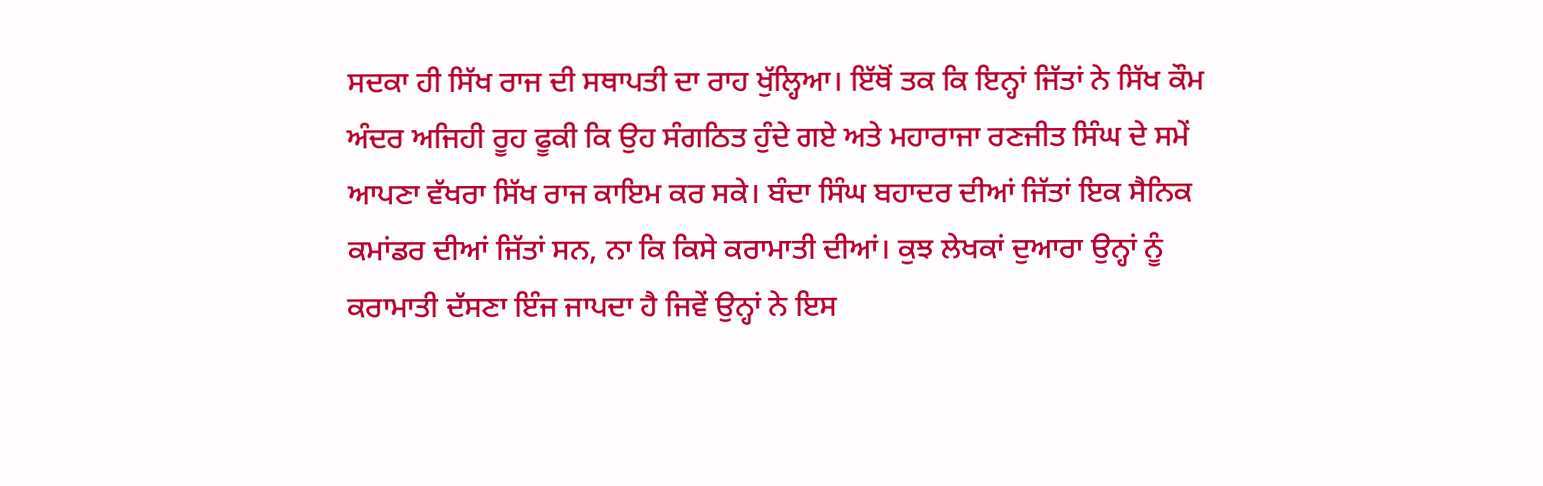ਸਦਕਾ ਹੀ ਸਿੱਖ ਰਾਜ ਦੀ ਸਥਾਪਤੀ ਦਾ ਰਾਹ ਖੁੱਲ੍ਹਿਆ। ਇੱਥੋਂ ਤਕ ਕਿ ਇਨ੍ਹਾਂ ਜਿੱਤਾਂ ਨੇ ਸਿੱਖ ਕੌਮ ਅੰਦਰ ਅਜਿਹੀ ਰੂਹ ਫੂਕੀ ਕਿ ਉਹ ਸੰਗਠਿਤ ਹੁੰਦੇ ਗਏ ਅਤੇ ਮਹਾਰਾਜਾ ਰਣਜੀਤ ਸਿੰਘ ਦੇ ਸਮੇਂ ਆਪਣਾ ਵੱਖਰਾ ਸਿੱਖ ਰਾਜ ਕਾਇਮ ਕਰ ਸਕੇ। ਬੰਦਾ ਸਿੰਘ ਬਹਾਦਰ ਦੀਆਂ ਜਿੱਤਾਂ ਇਕ ਸੈਨਿਕ ਕਮਾਂਡਰ ਦੀਆਂ ਜਿੱਤਾਂ ਸਨ, ਨਾ ਕਿ ਕਿਸੇ ਕਰਾਮਾਤੀ ਦੀਆਂ। ਕੁਝ ਲੇਖਕਾਂ ਦੁਆਰਾ ਉਨ੍ਹਾਂ ਨੂੰ ਕਰਾਮਾਤੀ ਦੱਸਣਾ ਇੰਜ ਜਾਪਦਾ ਹੈ ਜਿਵੇਂ ਉਨ੍ਹਾਂ ਨੇ ਇਸ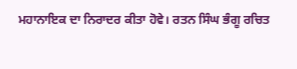ਮਹਾਨਾਇਕ ਦਾ ਨਿਰਾਦਰ ਕੀਤਾ ਹੋਵੇ। ਰਤਨ ਸਿੰਘ ਭੰਗੂ ਰਚਿਤ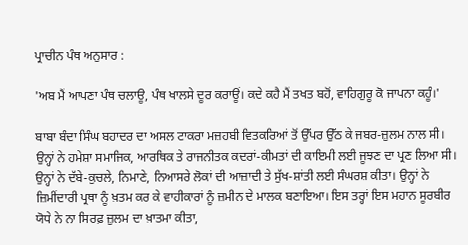ਪ੍ਰਾਚੀਨ ਪੰਥ ਅਨੁਸਾਰ :

'ਅਬ ਮੈਂ ਆਪਣਾ ਪੰਥ ਚਲਾਊ, ਪੰਥ ਖਾਲਸੇ ਦੂਰ ਕਰਾਊਂ। ਕਦੇ ਕਹੈ ਮੈਂ ਤਖਤ ਬਹੋਂ, ਵਾਹਿਗੁਰੂ ਕੋ ਜਾਪਨਾ ਕਹੂੰ।'

ਬਾਬਾ ਬੰਦਾ ਸਿੰਘ ਬਹਾਦਰ ਦਾ ਅਸਲ ਟਾਕਰਾ ਮਜ਼ਹਬੀ ਵਿਤਕਰਿਆਂ ਤੋਂ ਉੱਪਰ ਉੱਠ ਕੇ ਜਬਰ-ਜ਼ੁਲਮ ਨਾਲ ਸੀ। ਉਨ੍ਹਾਂ ਨੇ ਹਮੇਸ਼ਾ ਸਮਾਜਿਕ, ਆਰਥਿਕ ਤੇ ਰਾਜਨੀਤਕ ਕਦਰਾਂ-ਕੀਮਤਾਂ ਦੀ ਕਾਇਮੀ ਲਈ ਜੂਝਣ ਦਾ ਪ੍ਰਣ ਲਿਆ ਸੀ। ਉਨ੍ਹਾਂ ਨੇ ਦੱਬੇ-ਕੁਚਲੇ, ਨਿਮਾਣੇ, ਨਿਆਸਰੇ ਲੋਕਾਂ ਦੀ ਆਜ਼ਾਦੀ ਤੇ ਸੁੱਖ-ਸ਼ਾਂਤੀ ਲਈ ਸੰਘਰਸ਼ ਕੀਤਾ। ਉਨ੍ਹਾਂ ਨੇ ਜ਼ਿਮੀਂਦਾਰੀ ਪ੍ਰਥਾ ਨੂੰ ਖ਼ਤਮ ਕਰ ਕੇ ਵਾਹੀਕਾਰਾਂ ਨੂੰ ਜ਼ਮੀਨ ਦੇ ਮਾਲਕ ਬਣਾਇਆ। ਇਸ ਤਰ੍ਹਾਂ ਇਸ ਮਹਾਨ ਸੂਰਬੀਰ ਯੋਧੇ ਨੇ ਨਾ ਸਿਰਫ਼ ਜ਼ੁਲਮ ਦਾ ਖ਼ਾਤਮਾ ਕੀਤਾ,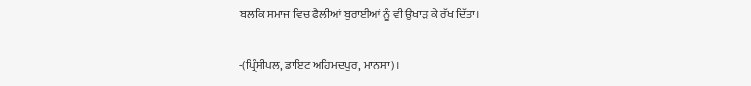ਬਲਕਿ ਸਮਾਜ ਵਿਚ ਫੈਲੀਆਂ ਬੁਰਾਈਆਂ ਨੂੰ ਵੀ ਉਖਾੜ ਕੇ ਰੱਖ ਦਿੱਤਾ।

-(ਪ੍ਰਿੰਸੀਪਲ, ਡਾਇਟ ਅਹਿਮਦਪੁਰ, ਮਾਨਸਾ)।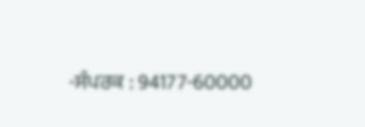-ਸੰਪਰਕ : 94177-60000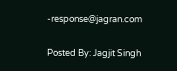-response@jagran.com

Posted By: Jagjit Singh